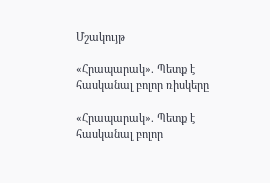Մշակույթ

«Հրապարակ». Պետք է հասկանալ բոլոր ռիսկերը

«Հրապարակ». Պետք է հասկանալ բոլոր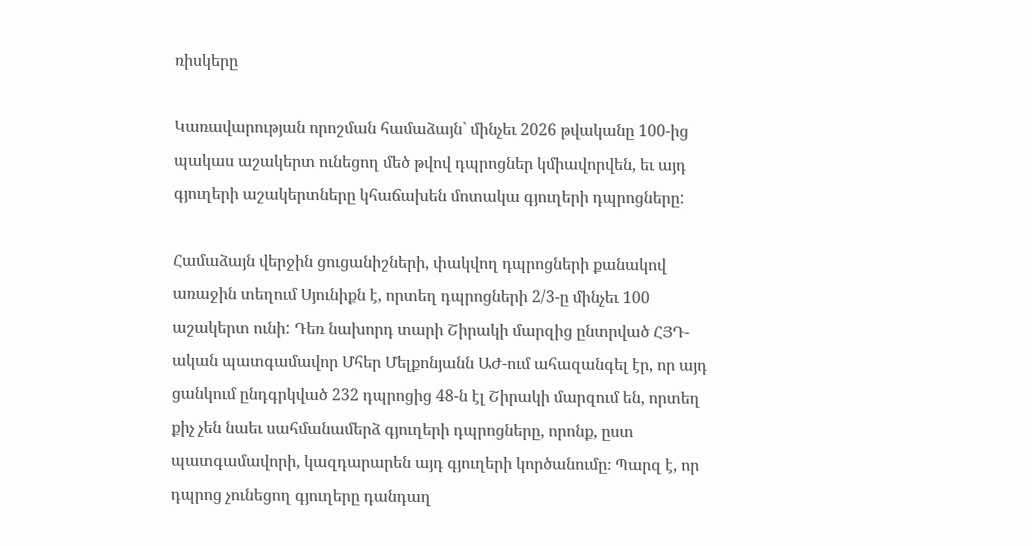ռիսկերը

Կառավարության որոշման համաձայն` մինչեւ 2026 թվականը 100-ից պակաս աշակերտ ունեցող մեծ թվով դպրոցներ կմիավորվեն, եւ այդ գյուղերի աշակերտները կհաճախեն մոտակա գյուղերի դպրոցները:

Համաձայն վերջին ցուցանիշների, փակվող դպրոցների քանակով առաջին տեղում Սյունիքն է, որտեղ դպրոցների 2/3-ը մինչեւ 100 աշակերտ ունի: Դեռ նախորդ տարի Շիրակի մարզից ընտրված ՀՅԴ-ական պատգամավոր Մհեր Մելքոնյանն ԱԺ-ում ահազանգել էր, որ այդ ցանկում ընդգրկված 232 դպրոցից 48-ն էլ Շիրակի մարզում են, որտեղ քիչ չեն նաեւ սահմանամերձ գյուղերի դպրոցները, որոնք, ըստ պատգամավորի, կազդարարեն այդ գյուղերի կործանումը։ Պարզ է, որ դպրոց չունեցող գյուղերը դանդաղ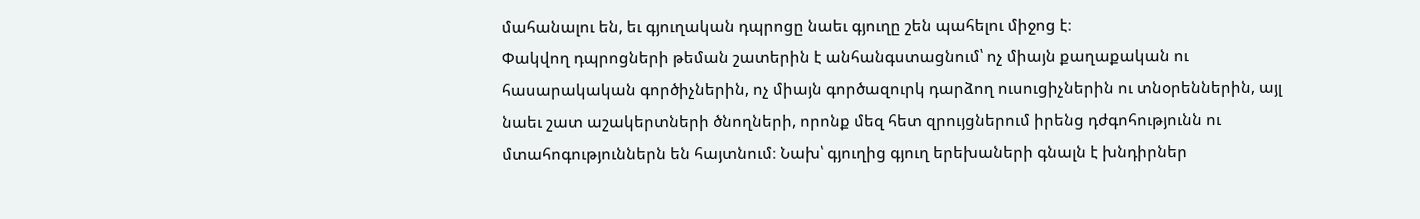մահանալու են, եւ գյուղական դպրոցը նաեւ գյուղը շեն պահելու միջոց է։
Փակվող դպրոցների թեման շատերին է անհանգստացնում՝ ոչ միայն քաղաքական ու հասարակական գործիչներին, ոչ միայն գործազուրկ դարձող ուսուցիչներին ու տնօրեններին, այլ նաեւ շատ աշակերտների ծնողների, որոնք մեզ հետ զրույցներում իրենց դժգոհությունն ու մտահոգություններն են հայտնում։ Նախ՝ գյուղից գյուղ երեխաների գնալն է խնդիրներ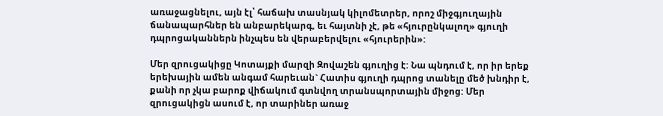առաջացնելու, այն էլ՝ հաճախ տասնյակ կիլոմետրեր, որոշ միջգյուղային ճանապարհներ են անբարեկարգ, եւ հայտնի չէ, թե «հյուրընկալող» գյուղի դպրոցականներն ինչպես են վերաբերվելու «հյուրերին»:

Մեր զրուցակիցը Կոտայքի մարզի Զովաշեն գյուղից է: Նա պնդում է, որ իր երեք երեխային ամեն անգամ հարեւան` Հատիս գյուղի դպրոց տանելը մեծ խնդիր է, քանի որ չկա բարոք վիճակում գտնվող տրանսպորտային միջոց: Մեր զրուցակիցն ասում է, որ տարիներ առաջ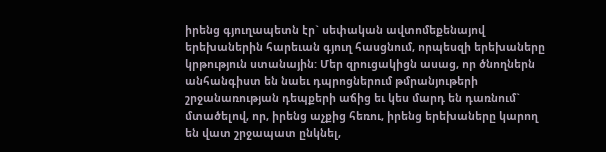իրենց գյուղապետն էր` սեփական ավտոմեքենայով երեխաներին հարեւան գյուղ հասցնում, որպեսզի երեխաները կրթություն ստանային: Մեր զրուցակիցն ասաց, որ ծնողներն անհանգիստ են նաեւ դպրոցներում թմրանյութերի շրջանառության դեպքերի աճից եւ կես մարդ են դառնում` մտածելով, որ, իրենց աչքից հեռու, իրենց երեխաները կարող են վատ շրջապատ ընկնել,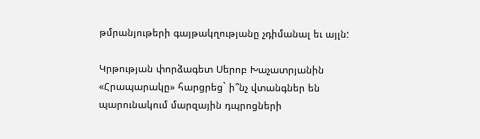թմրանյութերի գայթակղությանը չդիմանալ եւ այլն:

Կրթության փորձագետ Սերոբ Խաչատրյանին «Հրապարակը» հարցրեց` ի՞նչ վտանգներ են պարունակում մարզային դպրոցների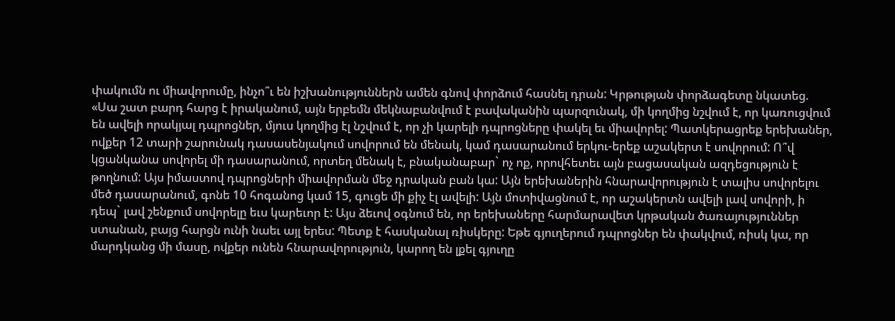փակումն ու միավորումը, ինչո՞ւ են իշխանություններն ամեն գնով փորձում հասնել դրան: Կրթության փորձագետը նկատեց. «Սա շատ բարդ հարց է իրականում, այն երբեմն մեկնաբանվում է բավականին պարզունակ, մի կողմից նշվում է, որ կառուցվում են ավելի որակյալ դպրոցներ, մյուս կողմից էլ նշվում է, որ չի կարելի դպրոցները փակել եւ միավորել: Պատկերացրեք երեխաներ, ովքեր 12 տարի շարունակ դասասենյակում սովորում են մենակ, կամ դասարանում երկու-երեք աշակերտ է սովորում: Ո՞վ կցանկանա սովորել մի դասարանում, որտեղ մենակ է, բնականաբար` ոչ ոք, որովհետեւ այն բացասական ազդեցություն է թողնում: Այս իմաստով դպրոցների միավորման մեջ դրական բան կա: Այն երեխաներին հնարավորություն է տալիս սովորելու մեծ դասարանում, գոնե 10 հոգանոց կամ 15, գուցե մի քիչ էլ ավելի: Այն մոտիվացնում է, որ աշակերտն ավելի լավ սովորի, ի դեպ` լավ շենքում սովորելը եւս կարեւոր է: Այս ձեւով օգնում են, որ երեխաները հարմարավետ կրթական ծառայություններ ստանան, բայց հարցն ունի նաեւ այլ երես: Պետք է հասկանալ ռիսկերը: Եթե գյուղերում դպրոցներ են փակվում, ռիսկ կա, որ մարդկանց մի մասը, ովքեր ունեն հնարավորություն, կարող են լքել գյուղը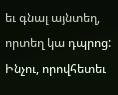եւ գնալ այնտեղ, որտեղ կա դպրոց: Ինչու, որովհետեւ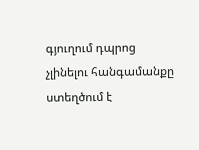գյուղում դպրոց չլինելու հանգամանքը ստեղծում է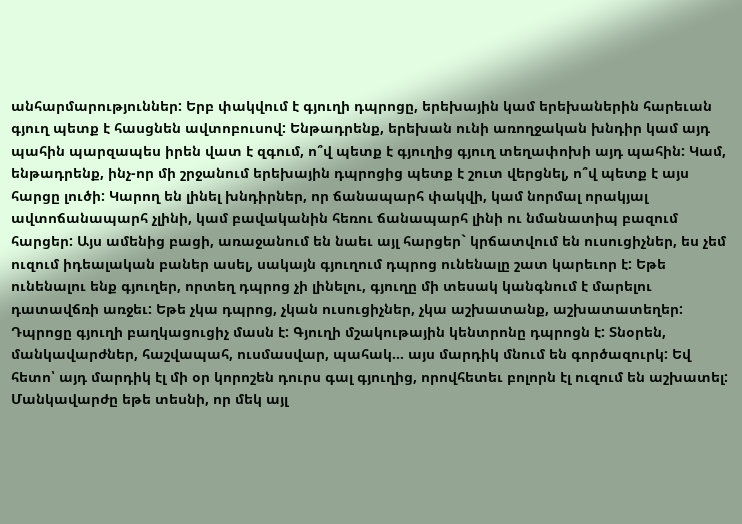անհարմարություններ: Երբ փակվում է գյուղի դպրոցը, երեխային կամ երեխաներին հարեւան գյուղ պետք է հասցնեն ավտոբուսով: Ենթադրենք, երեխան ունի առողջական խնդիր կամ այդ պահին պարզապես իրեն վատ է զգում, ո՞վ պետք է գյուղից գյուղ տեղափոխի այդ պահին: Կամ, ենթադրենք, ինչ-որ մի շրջանում երեխային դպրոցից պետք է շուտ վերցնել, ո՞վ պետք է այս հարցը լուծի: Կարող են լինել խնդիրներ, որ ճանապարհ փակվի, կամ նորմալ որակյալ ավտոճանապարհ չլինի, կամ բավականին հեռու ճանապարհ լինի ու նմանատիպ բազում հարցեր: Այս ամենից բացի, առաջանում են նաեւ այլ հարցեր` կրճատվում են ուսուցիչներ, ես չեմ ուզում իդեալական բաներ ասել, սակայն գյուղում դպրոց ունենալը շատ կարեւոր է: Եթե ունենալու ենք գյուղեր, որտեղ դպրոց չի լինելու, գյուղը մի տեսակ կանգնում է մարելու դատավճռի առջեւ: Եթե չկա դպրոց, չկան ուսուցիչներ, չկա աշխատանք, աշխատատեղեր: Դպրոցը գյուղի բաղկացուցիչ մասն է: Գյուղի մշակութային կենտրոնը դպրոցն է: Տնօրեն, մանկավարժներ, հաշվապահ, ուսմասվար, պահակ… այս մարդիկ մնում են գործազուրկ: Եվ հետո՝ այդ մարդիկ էլ մի օր կորոշեն դուրս գալ գյուղից, որովհետեւ բոլորն էլ ուզում են աշխատել: Մանկավարժը եթե տեսնի, որ մեկ այլ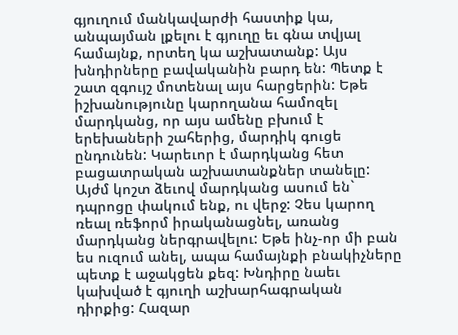գյուղում մանկավարժի հաստիք կա, անպայման լքելու է գյուղը եւ գնա տվյալ համայնք, որտեղ կա աշխատանք: Այս խնդիրները բավականին բարդ են: Պետք է շատ զգույշ մոտենալ այս հարցերին: Եթե իշխանությունը կարողանա համոզել մարդկանց, որ այս ամենը բխում է երեխաների շահերից, մարդիկ գուցե ընդունեն: Կարեւոր է մարդկանց հետ բացատրական աշխատանքներ տանելը: Այժմ կոշտ ձեւով մարդկանց ասում են` դպրոցը փակում ենք, ու վերջ: Չես կարող ռեալ ռեֆորմ իրականացնել, առանց մարդկանց ներգրավելու: Եթե ինչ-որ մի բան ես ուզում անել, ապա համայնքի բնակիչները պետք է աջակցեն քեզ: Խնդիրը նաեւ կախված է գյուղի աշխարհագրական դիրքից: Հազար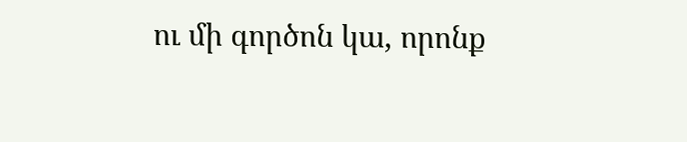ու մի գործոն կա, որոնք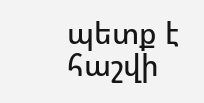պետք է հաշվի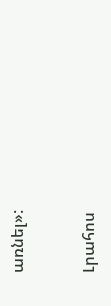առնել»:


Լրահոս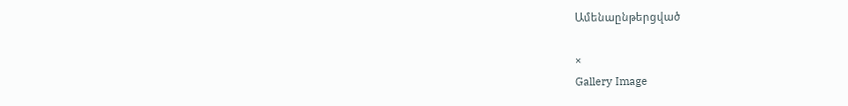Ամենաընթերցված

×
Gallery Image